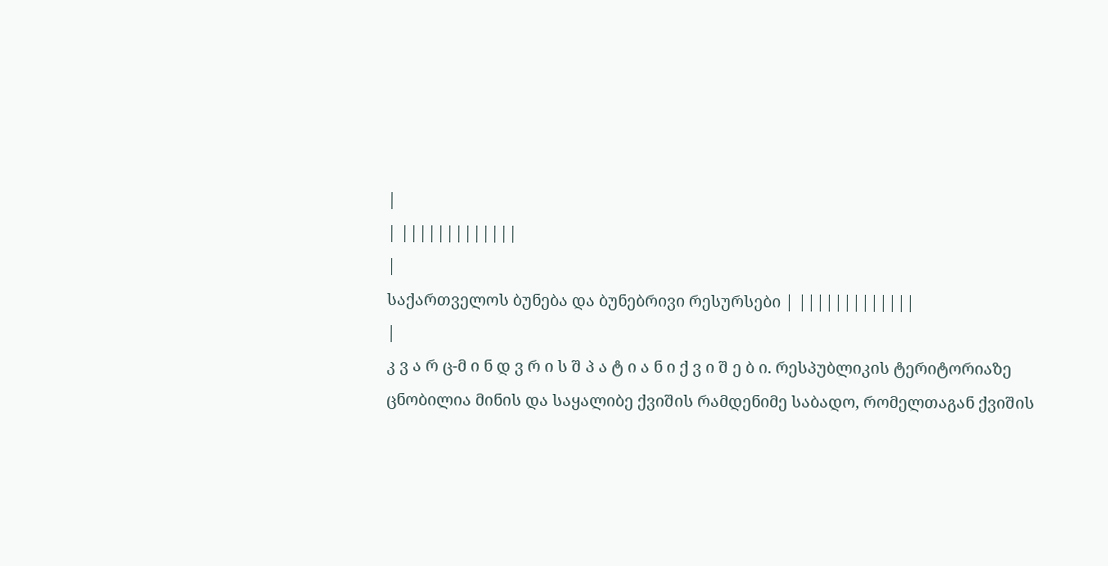|
| |||||||||||||
|
საქართველოს ბუნება და ბუნებრივი რესურსები | |||||||||||||
|
კ ვ ა რ ც-მ ი ნ დ ვ რ ი ს შ პ ა ტ ი ა ნ ი ქ ვ ი შ ე ბ ი. რესპუბლიკის ტერიტორიაზე ცნობილია მინის და საყალიბე ქვიშის რამდენიმე საბადო, რომელთაგან ქვიშის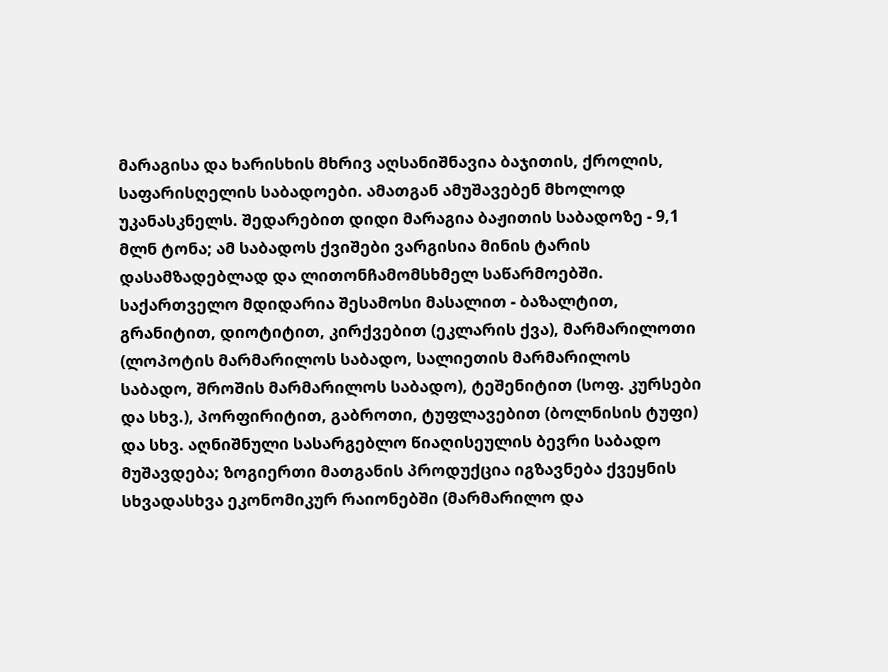მარაგისა და ხარისხის მხრივ აღსანიშნავია ბაჯითის, ქროლის, საფარისღელის საბადოები. ამათგან ამუშავებენ მხოლოდ უკანასკნელს. შედარებით დიდი მარაგია ბაჟითის საბადოზე - 9,1 მლნ ტონა; ამ საბადოს ქვიშები ვარგისია მინის ტარის დასამზადებლად და ლითონჩამომსხმელ საწარმოებში. საქართველო მდიდარია შესამოსი მასალით - ბაზალტით, გრანიტით, დიოტიტით, კირქვებით (ეკლარის ქვა), მარმარილოთი (ლოპოტის მარმარილოს საბადო, სალიეთის მარმარილოს საბადო, შროშის მარმარილოს საბადო), ტეშენიტით (სოფ. კურსები და სხვ.), პორფირიტით, გაბროთი, ტუფლავებით (ბოლნისის ტუფი) და სხვ. აღნიშნული სასარგებლო წიაღისეულის ბევრი საბადო მუშავდება; ზოგიერთი მათგანის პროდუქცია იგზავნება ქვეყნის სხვადასხვა ეკონომიკურ რაიონებში (მარმარილო და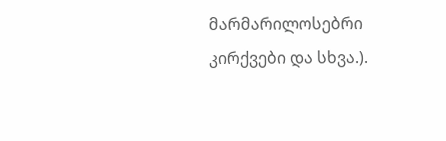მარმარილოსებრი კირქვები და სხვა.).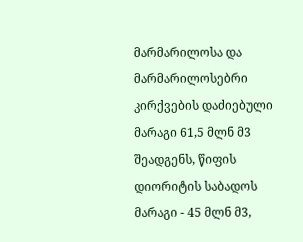მარმარილოსა და მარმარილოსებრი კირქვების დაძიებული მარაგი 61,5 მლნ მ3 შეადგენს, წიფის დიორიტის საბადოს მარაგი - 45 მლნ მ3,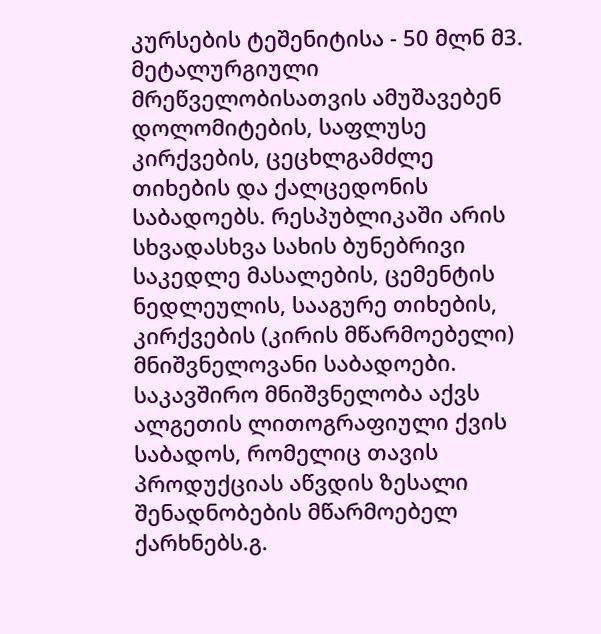კურსების ტეშენიტისა - 50 მლნ მ3. მეტალურგიული მრეწველობისათვის ამუშავებენ დოლომიტების, საფლუსე კირქვების, ცეცხლგამძლე თიხების და ქალცედონის საბადოებს. რესპუბლიკაში არის სხვადასხვა სახის ბუნებრივი საკედლე მასალების, ცემენტის ნედლეულის, სააგურე თიხების, კირქვების (კირის მწარმოებელი) მნიშვნელოვანი საბადოები. საკავშირო მნიშვნელობა აქვს ალგეთის ლითოგრაფიული ქვის საბადოს, რომელიც თავის პროდუქციას აწვდის ზესალი შენადნობების მწარმოებელ ქარხნებს.გ.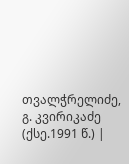თვალჭრელიძე, გ. კვირიკაძე (ქსე.1991 წ.) |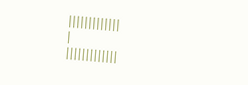|||||||||||||
|
|||||||||||||